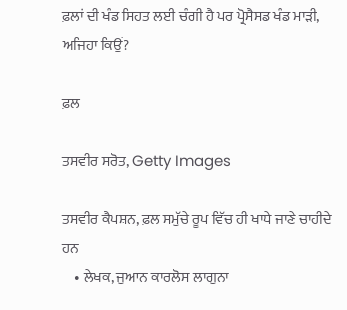ਫ਼ਲਾਂ ਦੀ ਖੰਡ ਸਿਹਤ ਲਈ ਚੰਗੀ ਹੈ ਪਰ ਪ੍ਰੋਸੈਸਡ ਖੰਡ ਮਾੜੀ, ਅਜਿਹਾ ਕਿਉਂ?

ਫ਼ਲ

ਤਸਵੀਰ ਸਰੋਤ, Getty Images

ਤਸਵੀਰ ਕੈਪਸ਼ਨ, ਫ਼ਲ ਸਮੁੱਚੇ ਰੂਪ ਵਿੱਚ ਹੀ ਖਾਧੇ ਜਾਣੇ ਚਾਹੀਦੇ ਹਨ
    • ਲੇਖਕ, ਜੁਆਨ ਕਾਰਲੋਸ ਲਾਗੁਨਾ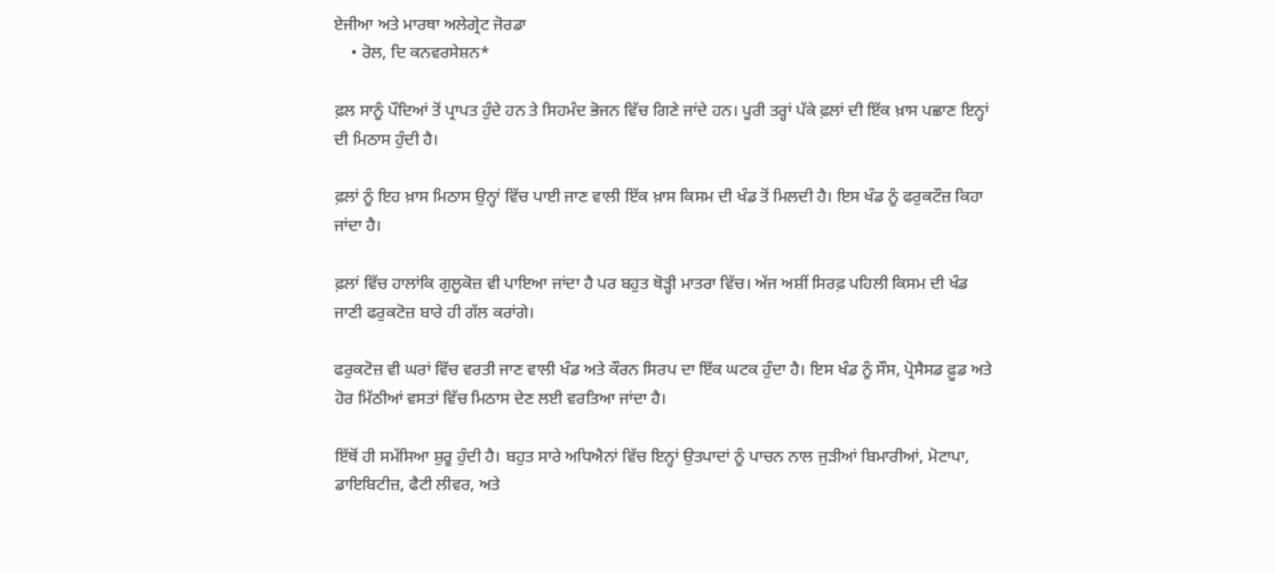ਏਜੀਆ ਅਤੇ ਮਾਰਥਾ ਅਲੇਗ੍ਰੇਟ ਜੋਰਡਾ
    • ਰੋਲ, ਦਿ ਕਨਵਰਸੇਸ਼ਨ*

ਫ਼ਲ ਸਾਨੂੰ ਪੌਦਿਆਂ ਤੋਂ ਪ੍ਰਾਪਤ ਹੁੰਦੇ ਹਨ ਤੇ ਸਿਹਮੰਦ ਭੋਜਨ ਵਿੱਚ ਗਿਣੇ ਜਾਂਦੇ ਹਨ। ਪੂਰੀ ਤਰ੍ਹਾਂ ਪੱਕੇ ਫ਼ਲਾਂ ਦੀ ਇੱਕ ਖ਼ਾਸ ਪਛਾਣ ਇਨ੍ਹਾਂ ਦੀ ਮਿਠਾਸ ਹੁੰਦੀ ਹੈ।

ਫ਼ਲਾਂ ਨੂੰ ਇਹ ਖ਼ਾਸ ਮਿਠਾਸ ਉਨ੍ਹਾਂ ਵਿੱਚ ਪਾਈ ਜਾਣ ਵਾਲੀ ਇੱਕ ਖ਼ਾਸ ਕਿਸਮ ਦੀ ਖੰਡ ਤੋਂ ਮਿਲਦੀ ਹੈ। ਇਸ ਖੰਡ ਨੂੰ ਫਰੁਕਟੌਜ਼ ਕਿਹਾ ਜਾਂਦਾ ਹੈ।

ਫ਼ਲਾਂ ਵਿੱਚ ਹਾਲਾਂਕਿ ਗੁਲੂਕੋਜ਼ ਵੀ ਪਾਇਆ ਜਾਂਦਾ ਹੈ ਪਰ ਬਹੁਤ ਥੋੜ੍ਹੀ ਮਾਤਰਾ ਵਿੱਚ। ਅੱਜ ਅਸ਼ੀਂ ਸਿਰਫ਼ ਪਹਿਲੀ ਕਿਸਮ ਦੀ ਖੰਡ ਜਾਣੀ ਫਰੁਕਟੋਜ਼ ਬਾਰੇ ਹੀ ਗੱਲ ਕਰਾਂਗੇ।

ਫਰੁਕਟੋਜ਼ ਵੀ ਘਰਾਂ ਵਿੱਚ ਵਰਤੀ ਜਾਣ ਵਾਲੀ ਖੰਡ ਅਤੇ ਕੌਰਨ ਸਿਰਪ ਦਾ ਇੱਕ ਘਟਕ ਹੁੰਦਾ ਹੈ। ਇਸ ਖੰਡ ਨੂੰ ਸੌਸ, ਪ੍ਰੋਸੈਸਡ ਫ਼ੂਡ ਅਤੇ ਹੋਰ ਮਿੱਠੀਆਂ ਵਸਤਾਂ ਵਿੱਚ ਮਿਠਾਸ ਦੇਣ ਲਈ ਵਰਤਿਆ ਜਾਂਦਾ ਹੈ।

ਇੱਥੋਂ ਹੀ ਸਮੱਸਿਆ ਸ਼ੁਰੂ ਹੁੰਦੀ ਹੈ। ਬਹੁਤ ਸਾਰੇ ਅਧਿਐਨਾਂ ਵਿੱਚ ਇਨ੍ਹਾਂ ਉਤਪਾਦਾਂ ਨੂੰ ਪਾਚਨ ਨਾਲ ਜੁੜੀਆਂ ਬਿਮਾਰੀਆਂ, ਮੋਟਾਪਾ, ਡਾਇਬਿਟੀਜ਼, ਫੈਟੀ ਲੀਵਰ, ਅਤੇ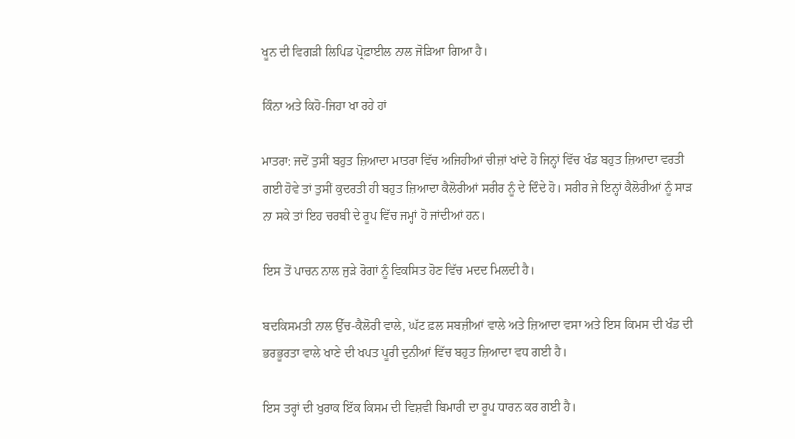ਖੂਨ ਦੀ ਵਿਗੜੀ ਲਿਪਿਡ ਪ੍ਰੋਫ਼ਾਈਲ ਨਾਲ ਜੋੜਿਆ ਗਿਆ ਹੈ।

ਕਿੰਨਾ ਅਤੇ ਕਿਹੋ-ਜਿਹਾ ਖਾ ਰਹੇ ਹਾਂ

ਮਾਤਰਾ: ਜਦੋਂ ਤੁਸੀਂ ਬਹੁਤ ਜ਼ਿਆਦਾ ਮਾਤਰਾ ਵਿੱਚ ਅਜਿਹੀਆਂ ਚੀਜ਼ਾਂ ਖਾਂਦੇ ਹੋ ਜਿਨ੍ਹਾਂ ਵਿੱਚ ਖੰਡ ਬਹੁਤ ਜ਼ਿਆਦਾ ਵਰਤੀ ਗਈ ਹੋਵੇ ਤਾਂ ਤੁਸੀਂ ਕੁਦਰਤੀ ਹੀ ਬਹੁਤ ਜ਼ਿਆਦਾ ਕੈਲੋਰੀਆਂ ਸਰੀਰ ਨੂੰ ਦੇ ਦਿੰਦੇ ਹੋ। ਸਰੀਰ ਜੇ ਇਨ੍ਹਾਂ ਕੈਲੋਰੀਆਂ ਨੂੰ ਸਾੜ ਨਾ ਸਕੇ ਤਾਂ ਇਹ ਚਰਬੀ ਦੇ ਰੂਪ ਵਿੱਚ ਜਮ੍ਹਾਂ ਹੋ ਜਾਂਦੀਆਂ ਹਨ।

ਇਸ ਤੋਂ ਪਾਚਨ ਨਾਲ ਜੁੜੇ ਰੋਗਾਂ ਨੂੰ ਵਿਕਸਿਤ ਹੋਣ ਵਿੱਚ ਮਦਦ ਮਿਲਦੀ ਹੈ।

ਬਦਕਿਸਮਤੀ ਨਾਲ ਉੱਚ-ਕੈਲੋਰੀ ਵਾਲੇ, ਘੱਟ ਫ਼ਲ ਸਬਜ਼ੀਆਂ ਵਾਲੇ ਅਤੇ ਜ਼ਿਆਦਾ ਵਸਾ ਅਤੇ ਇਸ ਕਿਮਸ ਦੀ ਖੰਡ ਦੀ ਭਰਭੂਰਤਾ ਵਾਲੇ ਖਾਣੇ ਦੀ ਖਪਤ ਪੂਰੀ ਦੁਨੀਆਂ ਵਿੱਚ ਬਹੁਤ ਜ਼ਿਆਦਾ ਵਧ ਗਈ ਹੈ।

ਇਸ ਤਰ੍ਹਾਂ ਦੀ ਖੁਰਾਕ ਇੱਕ ਕਿਸਮ ਦੀ ਵਿਸ਼ਵੀ ਬਿਮਾਰੀ ਦਾ ਰੂਪ ਧਾਰਨ ਕਰ ਗਈ ਹੈ।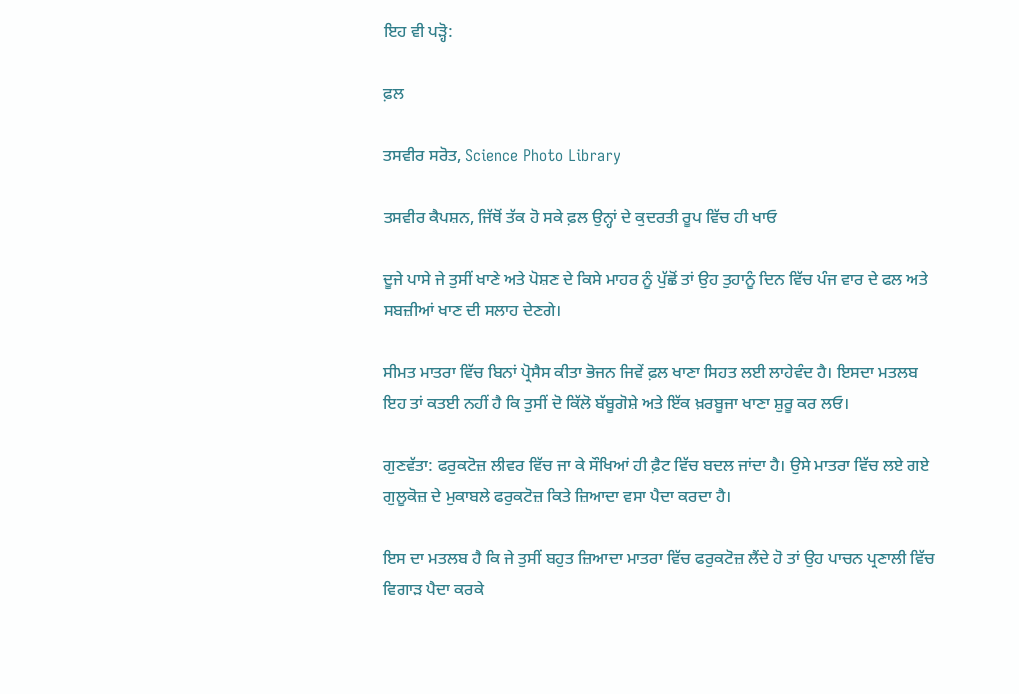ਇਹ ਵੀ ਪੜ੍ਹੋ:

ਫ਼ਲ

ਤਸਵੀਰ ਸਰੋਤ, Science Photo Library

ਤਸਵੀਰ ਕੈਪਸ਼ਨ, ਜਿੱਥੋਂ ਤੱਕ ਹੋ ਸਕੇ ਫ਼ਲ ਉਨ੍ਹਾਂ ਦੇ ਕੁਦਰਤੀ ਰੂਪ ਵਿੱਚ ਹੀ ਖਾਓ

ਦੂਜੇ ਪਾਸੇ ਜੇ ਤੁਸੀਂ ਖਾਣੇ ਅਤੇ ਪੋਸ਼ਣ ਦੇ ਕਿਸੇ ਮਾਹਰ ਨੂੰ ਪੁੱਛੋਂ ਤਾਂ ਉਹ ਤੁਹਾਨੂੰ ਦਿਨ ਵਿੱਚ ਪੰਜ ਵਾਰ ਦੇ ਫਲ ਅਤੇ ਸਬਜ਼ੀਆਂ ਖਾਣ ਦੀ ਸਲਾਹ ਦੇਣਗੇ।

ਸੀਮਤ ਮਾਤਰਾ ਵਿੱਚ ਬਿਨਾਂ ਪ੍ਰੋਸੈਸ ਕੀਤਾ ਭੋਜਨ ਜਿਵੇਂ ਫ਼ਲ ਖਾਣਾ ਸਿਹਤ ਲਈ ਲਾਹੇਵੰਦ ਹੈ। ਇਸਦਾ ਮਤਲਬ ਇਹ ਤਾਂ ਕਤਈ ਨਹੀਂ ਹੈ ਕਿ ਤੁਸੀਂ ਦੋ ਕਿੱਲੋ ਬੱਬੂਗੋਸ਼ੇ ਅਤੇ ਇੱਕ ਖ਼ਰਬੂਜਾ ਖਾਣਾ ਸ਼ੁਰੂ ਕਰ ਲਓ।

ਗੁਣਵੱਤਾ: ਫਰੁਕਟੋਜ਼ ਲੀਵਰ ਵਿੱਚ ਜਾ ਕੇ ਸੌਖਿਆਂ ਹੀ ਫ਼ੈਟ ਵਿੱਚ ਬਦਲ ਜਾਂਦਾ ਹੈ। ਉਸੇ ਮਾਤਰਾ ਵਿੱਚ ਲਏ ਗਏ ਗੁਲੂਕੋਜ਼ ਦੇ ਮੁਕਾਬਲੇ ਫਰੁਕਟੋਜ਼ ਕਿਤੇ ਜ਼ਿਆਦਾ ਵਸਾ ਪੈਦਾ ਕਰਦਾ ਹੈ।

ਇਸ ਦਾ ਮਤਲਬ ਹੈ ਕਿ ਜੇ ਤੁਸੀਂ ਬਹੁਤ ਜ਼ਿਆਦਾ ਮਾਤਰਾ ਵਿੱਚ ਫਰੁਕਟੋਜ਼ ਲੈਂਦੇ ਹੋ ਤਾਂ ਉਹ ਪਾਚਨ ਪ੍ਰਣਾਲੀ ਵਿੱਚ ਵਿਗਾੜ ਪੈਦਾ ਕਰਕੇ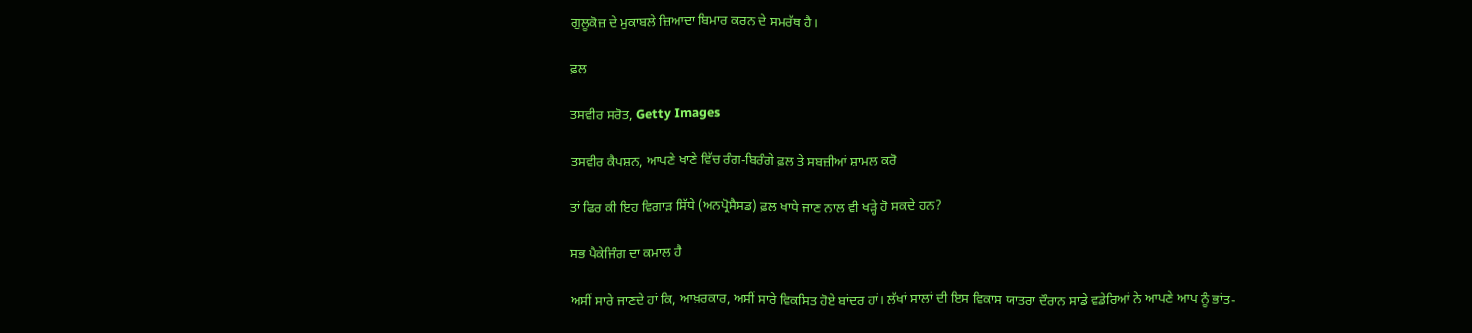ਗੁਲੂਕੋਜ਼ ਦੇ ਮੁਕਾਬਲੇ ਜ਼ਿਆਦਾ ਬਿਮਾਰ ਕਰਨ ਦੇ ਸਮਰੱਥ ਹੈ।

ਫ਼ਲ

ਤਸਵੀਰ ਸਰੋਤ, Getty Images

ਤਸਵੀਰ ਕੈਪਸ਼ਨ, ਆਪਣੇ ਖਾਣੇ ਵਿੱਚ ਰੰਗ-ਬਿਰੰਗੇ ਫ਼ਲ ਤੇ ਸਬਜ਼ੀਆਂ ਸ਼ਾਮਲ ਕਰੋ

ਤਾਂ ਫਿਰ ਕੀ ਇਹ ਵਿਗਾੜ ਸਿੱਧੇ (ਅਨਪ੍ਰੋਸੈਸਡ) ਫ਼ਲ ਖਾਧੇ ਜਾਣ ਨਾਲ ਵੀ ਖੜ੍ਹੇ ਹੋ ਸਕਦੇ ਹਨ?

ਸਭ ਪੈਕੇਜਿੰਗ ਦਾ ਕਮਾਲ ਹੈ

ਅਸੀਂ ਸਾਰੇ ਜਾਣਦੇ ਹਾਂ ਕਿ, ਆਖ਼ਰਕਾਰ, ਅਸੀਂ ਸਾਰੇ ਵਿਕਸਿਤ ਹੋਏ ਬਾਂਦਰ ਹਾਂ। ਲੱਖਾਂ ਸਾਲਾਂ ਦੀ ਇਸ ਵਿਕਾਸ ਯਾਤਰਾ ਦੌਰਾਨ ਸਾਡੇ ਵਡੇਰਿਆਂ ਨੇ ਆਪਣੇ ਆਪ ਨੂੰ ਭਾਂਤ-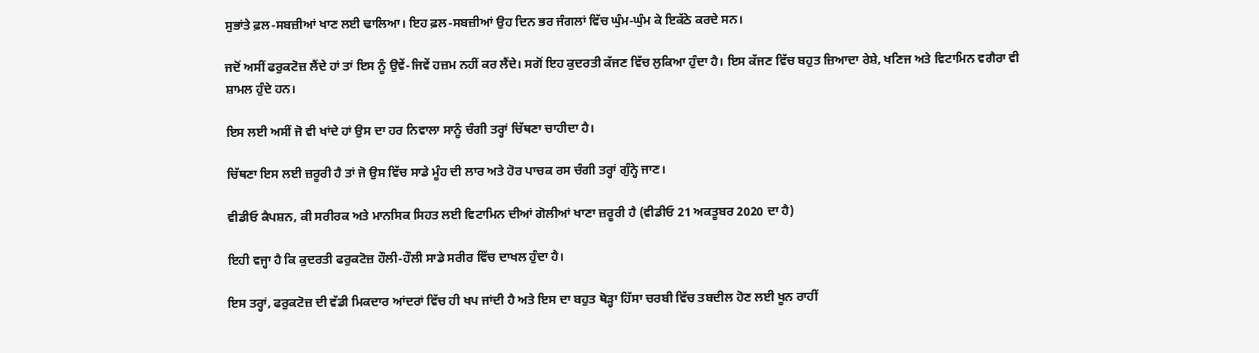ਸੁਭਾਂਤੇ ਫ਼ਲ-ਸਬਜ਼ੀਆਂ ਖਾਣ ਲਈ ਢਾਲਿਆ। ਇਹ ਫ਼ਲ-ਸਬਜ਼ੀਆਂ ਉਹ ਦਿਨ ਭਰ ਜੰਗਲਾਂ ਵਿੱਚ ਘੁੰਮ-ਘੁੰਮ ਕੇ ਇਕੱਠੇ ਕਰਦੇ ਸਨ।

ਜਦੋਂ ਅਸੀਂ ਫਰੁਕਟੋਜ਼ ਲੈਂਦੇ ਹਾਂ ਤਾਂ ਇਸ ਨੂੰ ਉਵੇਂ-ਜਿਵੇਂ ਹਜ਼ਮ ਨਹੀਂ ਕਰ ਲੈਂਦੇ। ਸਗੋਂ ਇਹ ਕੁਦਰਤੀ ਕੱਜਣ ਵਿੱਚ ਲੁਕਿਆ ਹੁੰਦਾ ਹੈ। ਇਸ ਕੱਜਣ ਵਿੱਚ ਬਹੁਤ ਜ਼ਿਆਦਾ ਰੇਸ਼ੇ, ਖਣਿਜ ਅਤੇ ਵਿਟਾਮਿਨ ਵਗੈਰਾ ਵੀ ਸ਼ਾਮਲ ਹੁੰਦੇ ਹਨ।

ਇਸ ਲਈ ਅਸੀਂ ਜੋ ਵੀ ਖਾਂਦੇ ਹਾਂ ਉਸ ਦਾ ਹਰ ਨਿਵਾਲਾ ਸਾਨੂੰ ਚੰਗੀ ਤਰ੍ਹਾਂ ਚਿੱਥਣਾ ਚਾਹੀਦਾ ਹੈ।

ਚਿੱਥਣਾ ਇਸ ਲਈ ਜ਼ਰੂਰੀ ਹੈ ਤਾਂ ਜੋ ਉਸ ਵਿੱਚ ਸਾਡੇ ਮੂੰਹ ਦੀ ਲਾਰ ਅਤੇ ਹੋਰ ਪਾਚਕ ਰਸ ਚੰਗੀ ਤਰ੍ਹਾਂ ਗੁੰਨ੍ਹੇ ਜਾਣ।

ਵੀਡੀਓ ਕੈਪਸ਼ਨ, ਕੀ ਸਰੀਰਕ ਅਤੇ ਮਾਨਸਿਕ ਸਿਹਤ ਲਈ ਵਿਟਾਮਿਨ ਦੀਆਂ ਗੋਲੀਆਂ ਖਾਣਾ ਜ਼ਰੂਰੀ ਹੈ (ਵੀਡੀਓ 21 ਅਕਤੂਬਰ 2020 ਦਾ ਹੈ)

ਇਹੀ ਵਜ੍ਹਾ ਹੈ ਕਿ ਕੁਦਰਤੀ ਫਰੁਕਟੋਜ਼ ਹੌਲੀ-ਹੌਲੀ ਸਾਡੇ ਸਰੀਰ ਵਿੱਚ ਦਾਖਲ ਹੁੰਦਾ ਹੈ।

ਇਸ ਤਰ੍ਹਾਂ, ਫਰੁਕਟੋਜ਼ ਦੀ ਵੱਡੀ ਮਿਕਦਾਰ ਆਂਦਰਾਂ ਵਿੱਚ ਹੀ ਖਪ ਜਾਂਦੀ ਹੈ ਅਤੇ ਇਸ ਦਾ ਬਹੁਤ ਥੋੜ੍ਹਾ ਹਿੱਸਾ ਚਰਬੀ ਵਿੱਚ ਤਬਦੀਲ ਹੋਣ ਲਈ ਖੂਨ ਰਾਹੀਂ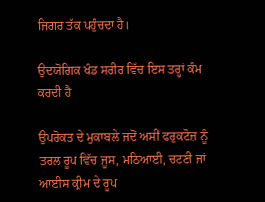ਜਿਗਰ ਤੱਕ ਪਹੁੰਚਦਾ ਹੈ।

ਉਦਯੋਗਿਕ ਖੰਡ ਸਰੀਰ ਵਿੱਚ ਇਸ ਤਰ੍ਹਾਂ ਕੰਮ ਕਰਦੀ ਹੈ

ਉਪਰੋਕਤ ਦੇ ਮੁਕਾਬਲੇ ਜਦੋਂ ਅਸੀਂ ਫਰੁਕਟੋਜ਼ ਨੂੰ ਤਰਲ ਰੂਪ ਵਿੱਚ ਜੂਸ, ਮਠਿਆਈ, ਚਟਣੀ ਜਾਂ ਆਈਸ ਕ੍ਰੀਮ ਦੇ ਰੂਪ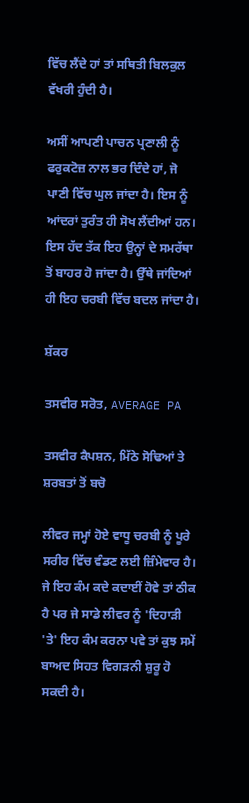ਵਿੱਚ ਲੈਂਦੇ ਹਾਂ ਤਾਂ ਸਥਿਤੀ ਬਿਲਕੁਲ ਵੱਖਰੀ ਹੁੰਦੀ ਹੈ।

ਅਸੀਂ ਆਪਣੀ ਪਾਚਨ ਪ੍ਰਣਾਲੀ ਨੂੰ ਫਰੁਕਟੋਜ਼ ਨਾਲ ਭਰ ਦਿੰਦੇ ਹਾਂ, ਜੋ ਪਾਣੀ ਵਿੱਚ ਘੁਲ ਜਾਂਦਾ ਹੈ। ਇਸ ਨੂੰ ਆਂਦਰਾਂ ਤੁਰੰਤ ਹੀ ਸੋਖ ਲੈਂਦੀਆਂ ਹਨ। ਇਸ ਹੱਦ ਤੱਕ ਇਹ ਉਨ੍ਹਾਂ ਦੇ ਸਮਰੱਥਾ ਤੋਂ ਬਾਹਰ ਹੋ ਜਾਂਦਾ ਹੈ। ਉੱਥੇ ਜਾਂਦਿਆਂ ਹੀ ਇਹ ਚਰਬੀ ਵਿੱਚ ਬਦਲ ਜਾਂਦਾ ਹੈ।

ਸ਼ੱਕਰ

ਤਸਵੀਰ ਸਰੋਤ, AVERAGE PA

ਤਸਵੀਰ ਕੈਪਸ਼ਨ, ਮਿੱਠੇ ਸੋਢਿਆਂ ਤੇ ਸ਼ਰਬਤਾਂ ਤੋਂ ਬਚੋ

ਲੀਵਰ ਜਮ੍ਹਾਂ ਹੋਏ ਵਾਧੂ ਚਰਬੀ ਨੂੰ ਪੂਰੇ ਸਰੀਰ ਵਿੱਚ ਵੰਡਣ ਲਈ ਜ਼ਿੰਮੇਵਾਰ ਹੈ। ਜੇ ਇਹ ਕੰਮ ਕਦੇ ਕਦਾਈਂ ਹੋਵੇ ਤਾਂ ਠੀਕ ਹੈ ਪਰ ਜੇ ਸਾਡੇ ਲੀਵਰ ਨੂੰ 'ਦਿਹਾੜੀ 'ਤੇ' ਇਹ ਕੰਮ ਕਰਨਾ ਪਵੇ ਤਾਂ ਕੁਝ ਸਮੇਂ ਬਾਅਦ ਸਿਹਤ ਵਿਗੜਨੀ ਸ਼ੁਰੂ ਹੋ ਸਕਦੀ ਹੈ।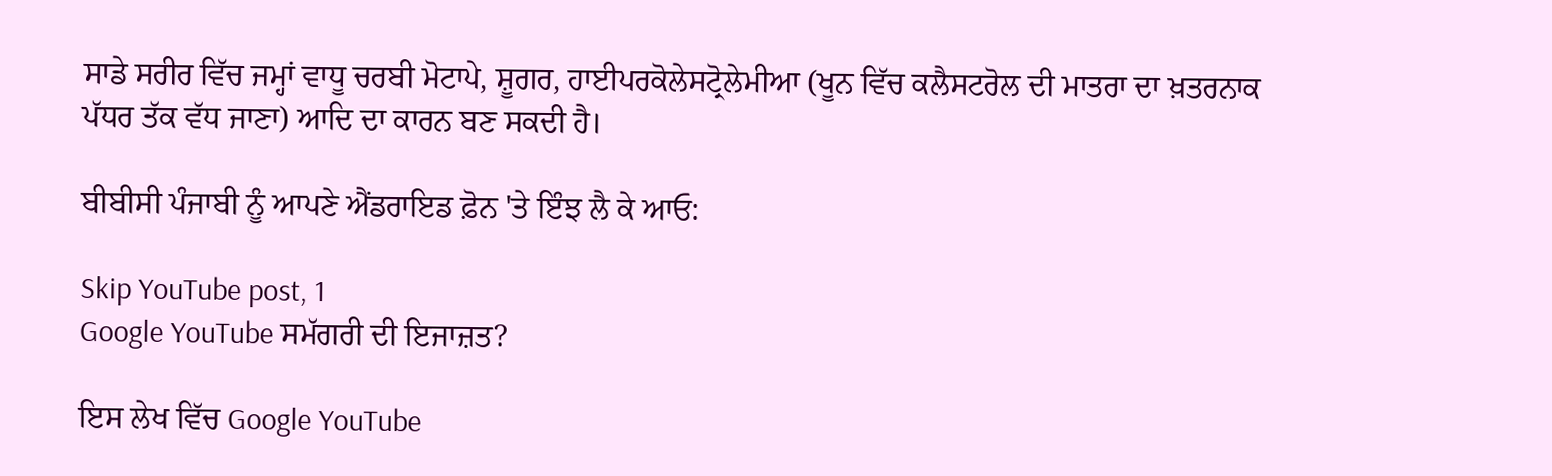ਸਾਡੇ ਸਰੀਰ ਵਿੱਚ ਜਮ੍ਹਾਂ ਵਾਧੂ ਚਰਬੀ ਮੋਟਾਪੇ, ਸ਼ੂਗਰ, ਹਾਈਪਰਕੋਲੇਸਟ੍ਰੋਲੇਮੀਆ (ਖੂਨ ਵਿੱਚ ਕਲੈਸਟਰੋਲ ਦੀ ਮਾਤਰਾ ਦਾ ਖ਼ਤਰਨਾਕ ਪੱਧਰ ਤੱਕ ਵੱਧ ਜਾਣਾ) ਆਦਿ ਦਾ ਕਾਰਨ ਬਣ ਸਕਦੀ ਹੈ।

ਬੀਬੀਸੀ ਪੰਜਾਬੀ ਨੂੰ ਆਪਣੇ ਐਂਡਰਾਇਡ ਫ਼ੋਨ 'ਤੇ ਇੰਝ ਲੈ ਕੇ ਆਓ:

Skip YouTube post, 1
Google YouTube ਸਮੱਗਰੀ ਦੀ ਇਜਾਜ਼ਤ?

ਇਸ ਲੇਖ ਵਿੱਚ Google YouTube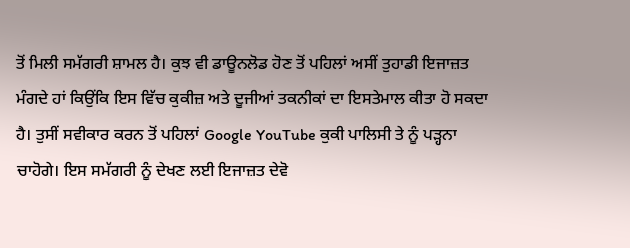ਤੋਂ ਮਿਲੀ ਸਮੱਗਰੀ ਸ਼ਾਮਲ ਹੈ। ਕੁਝ ਵੀ ਡਾਊਨਲੋਡ ਹੋਣ ਤੋਂ ਪਹਿਲਾਂ ਅਸੀਂ ਤੁਹਾਡੀ ਇਜਾਜ਼ਤ ਮੰਗਦੇ ਹਾਂ ਕਿਉਂਕਿ ਇਸ ਵਿੱਚ ਕੁਕੀਜ਼ ਅਤੇ ਦੂਜੀਆਂ ਤਕਨੀਕਾਂ ਦਾ ਇਸਤੇਮਾਲ ਕੀਤਾ ਹੋ ਸਕਦਾ ਹੈ। ਤੁਸੀਂ ਸਵੀਕਾਰ ਕਰਨ ਤੋਂ ਪਹਿਲਾਂ Google YouTube ਕੁਕੀ ਪਾਲਿਸੀ ਤੇ ਨੂੰ ਪੜ੍ਹਨਾ ਚਾਹੋਗੇ। ਇਸ ਸਮੱਗਰੀ ਨੂੰ ਦੇਖਣ ਲਈ ਇਜਾਜ਼ਤ ਦੇਵੋ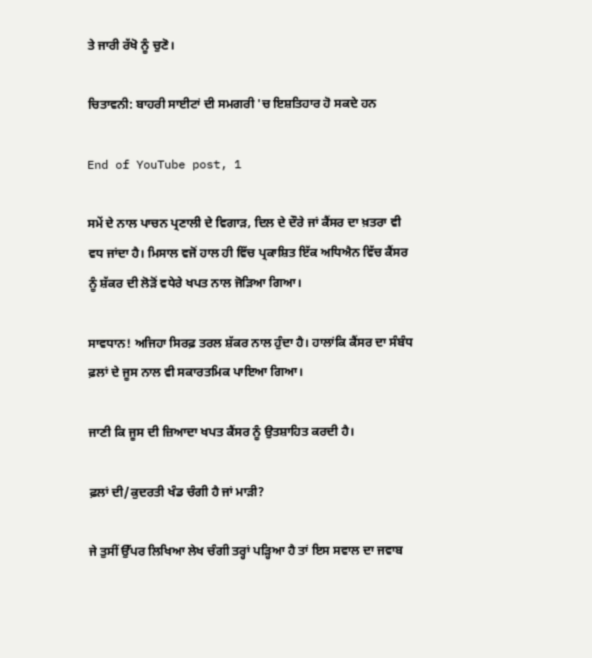ਤੇ ਜਾਰੀ ਰੱਖੋ ਨੂੰ ਚੁਣੋ।

ਚਿਤਾਵਨੀ: ਬਾਹਰੀ ਸਾਈਟਾਂ ਦੀ ਸਮਗਰੀ 'ਚ ਇਸ਼ਤਿਹਾਰ ਹੋ ਸਕਦੇ ਹਨ

End of YouTube post, 1

ਸਮੇਂ ਦੇ ਨਾਲ ਪਾਚਨ ਪ੍ਰਣਾਲੀ ਦੇ ਵਿਗਾੜ, ਦਿਲ ਦੇ ਦੌਰੇ ਜਾਂ ਕੈਂਸਰ ਦਾ ਖ਼ਤਰਾ ਵੀ ਵਧ ਜਾਂਦਾ ਹੈ। ਮਿਸਾਲ ਵਜੋਂ ਹਾਲ ਹੀ ਵਿੱਚ ਪ੍ਰਕਾਸ਼ਿਤ ਇੱਕ ਅਧਿਐਨ ਵਿੱਚ ਕੈਂਸਰ ਨੂੰ ਸ਼ੱਕਰ ਦੀ ਲੋੜੋਂ ਵਧੇਰੇ ਖਪਤ ਨਾਲ ਜੋੜਿਆ ਗਿਆ।

ਸਾਵਧਾਨ! ਅਜਿਹਾ ਸਿਰਫ਼ ਤਰਲ ਸ਼ੱਕਰ ਨਾਲ ਹੁੰਦਾ ਹੈ। ਹਾਲਾਂਕਿ ਕੈਂਸਰ ਦਾ ਸੰਬੰਧ ਫ਼ਲਾਂ ਦੇ ਜੂਸ ਨਾਲ ਵੀ ਸਕਾਰਤਮਿਕ ਪਾਇਆ ਗਿਆ।

ਜਾਣੀ ਕਿ ਜੂਸ ਦੀ ਜ਼ਿਆਦਾ ਖਪਤ ਕੈਂਸਰ ਨੂੰ ਉਤਸ਼ਾਹਿਤ ਕਰਦੀ ਹੈ।

ਫ਼ਲਾਂ ਦੀ/ਕੁਦਰਤੀ ਖੰਡ ਚੰਗੀ ਹੈ ਜਾਂ ਮਾੜੀ?

ਜੇ ਤੁਸੀਂ ਉੱਪਰ ਲਿਖਿਆ ਲੇਖ ਚੰਗੀ ਤਰ੍ਹਾਂ ਪੜ੍ਹਿਆ ਹੈ ਤਾਂ ਇਸ ਸਵਾਲ ਦਾ ਜਵਾਬ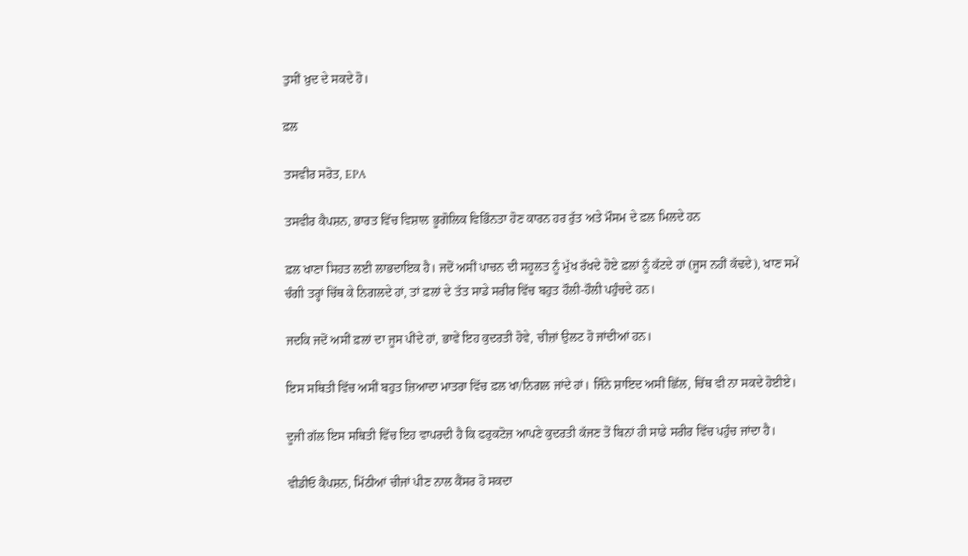ਤੁਸੀਂ ਖ਼ੁਦ ਦੇ ਸਕਦੇ ਹੋ।

ਫ਼ਲ

ਤਸਵੀਰ ਸਰੋਤ, EPA

ਤਸਵੀਰ ਕੈਪਸ਼ਨ, ਭਾਰਤ ਵਿੱਚ ਵਿਸ਼ਾਲ ਭੂਗੋਲਿਕ ਵਿਭਿੰਨਤਾ ਹੋਣ ਕਾਰਨ ਹਰ ਰੁੱਤ ਅਤੇ ਮੌਸਮ ਦੇ ਫ਼ਲ ਮਿਲਦੇ ਹਨ

ਫ਼ਲ ਖਾਣਾ ਸਿਹਤ ਲਈ ਲਾਭਦਾਇਕ ਹੈ। ਜਦੋਂ ਅਸੀਂ ਪਾਚਨ ਦੀ ਸਹੂਲਤ ਨੂੰ ਮੁੱਖ ਰੱਖਦੇ ਹੋਏ ਫ਼ਲਾਂ ਨੂੰ ਕੱਟਦੇ ਹਾਂ (ਜੂਸ ਨਹੀਂ ਕੱਢਦੇ), ਖਾਣ ਸਮੇਂ ਚੰਗੀ ਤਰ੍ਹਾਂ ਚਿੱਥ ਕੇ ਨਿਗਲਦੇ ਹਾਂ, ਤਾਂ ਫ਼ਲਾਂ ਦੇ ਤੱਤ ਸਾਡੇ ਸਰੀਰ ਵਿੱਚ ਬਹੁਤ ਹੌਲੀ-ਹੌਲੀ ਪਹੁੰਚਦੇ ਹਨ।

ਜਦਕਿ ਜਦੋਂ ਅਸੀਂ ਫ਼ਲਾਂ ਦਾ ਜੂਸ ਪੀਂਦੇ ਹਾਂ, ਭਾਵੇਂ ਇਹ ਕੁਦਰਤੀ ਹੋਵੇ, ਚੀਜ਼ਾਂ ਉਲਟ ਹੋ ਜਾਂਦੀਆਂ ਹਨ।

ਇਸ ਸਥਿਤੀ ਵਿੱਚ ਅਸੀਂ ਬਹੁਤ ਜ਼ਿਆਦਾ ਮਾਤਰਾ ਵਿੱਚ ਫ਼ਲ ਖਾ/ਨਿਗਲ ਜਾਂਦੇ ਹਾਂ। ਜਿੰਨੇ ਸ਼ਾਇਦ ਅਸੀਂ ਛਿੱਲ, ਚਿੱਥ ਵੀ ਨਾ ਸਕਦੇ ਹੋਈਏ।

ਦੂਜੀ ਗੱਲ ਇਸ ਸਥਿਤੀ ਵਿੱਚ ਇਹ ਵਾਪਰਦੀ ਹੈ ਕਿ ਫਰੁਕਟੋਜ਼ ਆਪਣੇ ਕੁਦਰਤੀ ਕੱਜਣ ਤੋਂ ਬਿਨਾਂ ਹੀ ਸਾਡੇ ਸਰੀਰ ਵਿੱਚ ਪਹੁੰਚ ਜਾਂਦਾ ਹੈ।

ਵੀਡੀਓ ਕੈਪਸ਼ਨ, ਮਿੱਠੀਆਂ ਚੀਜਾਂ ਪੀਣ ਨਾਲ ਕੈਂਸਰ ਹੋ ਸਕਦਾ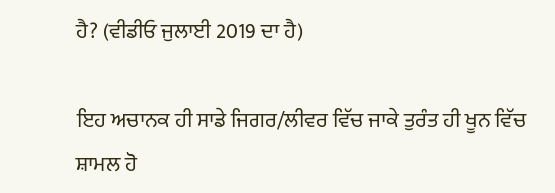ਹੈ? (ਵੀਡੀਓ ਜੁਲਾਈ 2019 ਦਾ ਹੈ)

ਇਹ ਅਚਾਨਕ ਹੀ ਸਾਡੇ ਜਿਗਰ/ਲੀਵਰ ਵਿੱਚ ਜਾਕੇ ਤੁਰੰਤ ਹੀ ਖੂਨ ਵਿੱਚ ਸ਼ਾਮਲ ਹੋ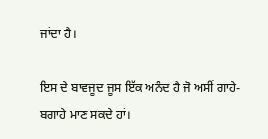ਜਾਂਦਾ ਹੈ।

ਇਸ ਦੇ ਬਾਵਜੂਦ ਜੂਸ ਇੱਕ ਅਨੰਦ ਹੈ ਜੋ ਅਸੀਂ ਗਾਹੇ-ਬਗਾਹੇ ਮਾਣ ਸਕਦੇ ਹਾਂ।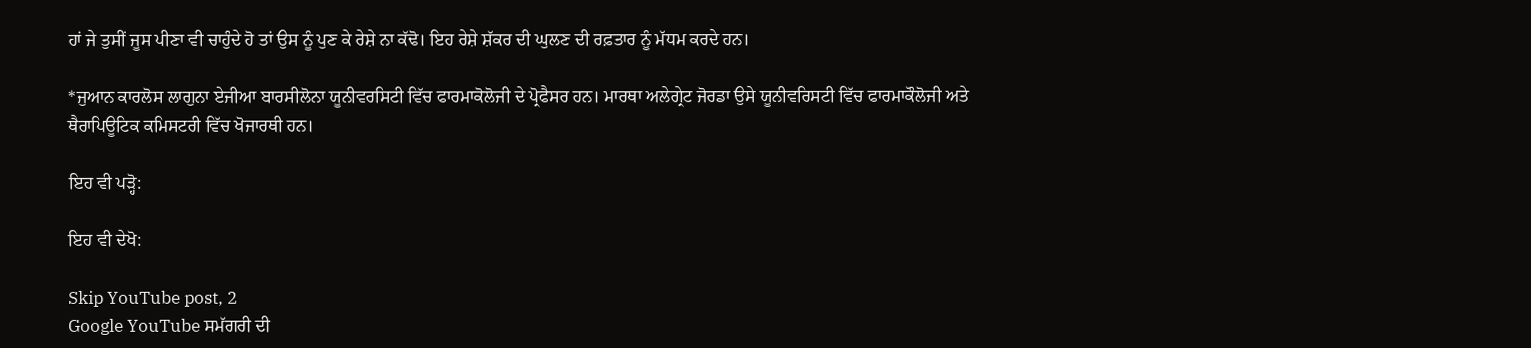ਹਾਂ ਜੇ ਤੁਸੀਂ ਜੂਸ ਪੀਣਾ ਵੀ ਚਾਹੁੰਦੇ ਹੋ ਤਾਂ ਉਸ ਨੂੰ ਪੁਣ ਕੇ ਰੇਸ਼ੇ ਨਾ ਕੱਢੋ। ਇਹ ਰੇਸ਼ੇ ਸ਼ੱਕਰ ਦੀ ਘੁਲਣ ਦੀ ਰਫ਼ਤਾਰ ਨੂੰ ਮੱਧਮ ਕਰਦੇ ਹਨ।

*ਜੁਆਨ ਕਾਰਲੋਸ ਲਾਗੁਨਾ ਏਜੀਆ ਬਾਰਸੀਲੋਨਾ ਯੂਨੀਵਰਸਿਟੀ ਵਿੱਚ ਫਾਰਮਾਕੋਲੋਜੀ ਦੇ ਪ੍ਰੋਫੈਸਰ ਹਨ। ਮਾਰਥਾ ਅਲੇਗ੍ਰੇਟ ਜੋਰਡਾ ਉਸੇ ਯੂਨੀਵਰਿਸਟੀ ਵਿੱਚ ਫਾਰਮਾਕੌਲੋਜੀ ਅਤੇ ਥੈਰਾਪਿਊਟਿਕ ਕਮਿਸਟਰੀ ਵਿੱਚ ਖੋਜਾਰਥੀ ਹਨ।

ਇਹ ਵੀ ਪੜ੍ਹੋ:

ਇਹ ਵੀ ਦੇਖੋ:

Skip YouTube post, 2
Google YouTube ਸਮੱਗਰੀ ਦੀ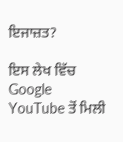ਇਜਾਜ਼ਤ?

ਇਸ ਲੇਖ ਵਿੱਚ Google YouTube ਤੋਂ ਮਿਲੀ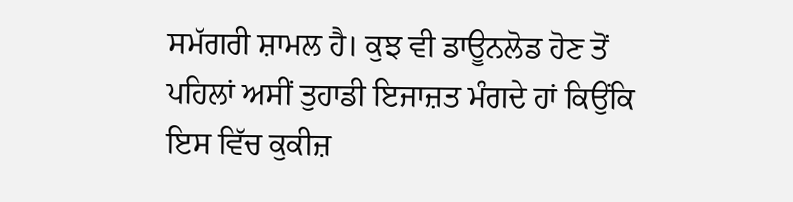ਸਮੱਗਰੀ ਸ਼ਾਮਲ ਹੈ। ਕੁਝ ਵੀ ਡਾਊਨਲੋਡ ਹੋਣ ਤੋਂ ਪਹਿਲਾਂ ਅਸੀਂ ਤੁਹਾਡੀ ਇਜਾਜ਼ਤ ਮੰਗਦੇ ਹਾਂ ਕਿਉਂਕਿ ਇਸ ਵਿੱਚ ਕੁਕੀਜ਼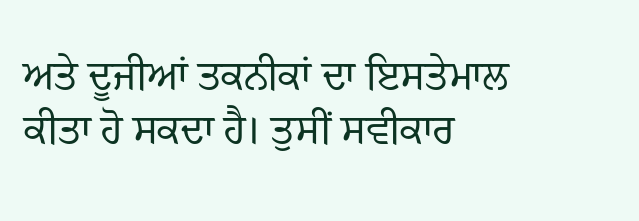ਅਤੇ ਦੂਜੀਆਂ ਤਕਨੀਕਾਂ ਦਾ ਇਸਤੇਮਾਲ ਕੀਤਾ ਹੋ ਸਕਦਾ ਹੈ। ਤੁਸੀਂ ਸਵੀਕਾਰ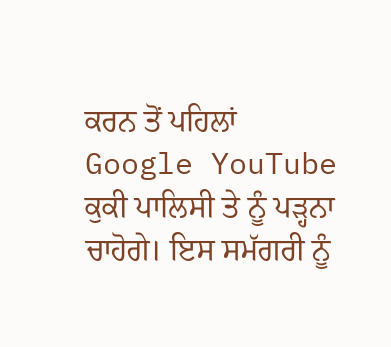ਕਰਨ ਤੋਂ ਪਹਿਲਾਂ Google YouTube ਕੁਕੀ ਪਾਲਿਸੀ ਤੇ ਨੂੰ ਪੜ੍ਹਨਾ ਚਾਹੋਗੇ। ਇਸ ਸਮੱਗਰੀ ਨੂੰ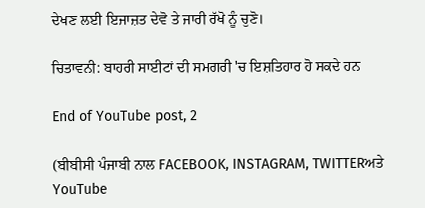ਦੇਖਣ ਲਈ ਇਜਾਜ਼ਤ ਦੇਵੋ ਤੇ ਜਾਰੀ ਰੱਖੋ ਨੂੰ ਚੁਣੋ।

ਚਿਤਾਵਨੀ: ਬਾਹਰੀ ਸਾਈਟਾਂ ਦੀ ਸਮਗਰੀ 'ਚ ਇਸ਼ਤਿਹਾਰ ਹੋ ਸਕਦੇ ਹਨ

End of YouTube post, 2

(ਬੀਬੀਸੀ ਪੰਜਾਬੀ ਨਾਲ FACEBOOK, INSTAGRAM, TWITTERਅਤੇ YouTube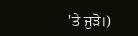'ਤੇ ਜੁੜੋ।)